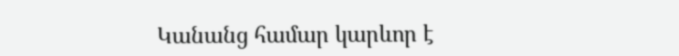Կանանց համար կարևոր է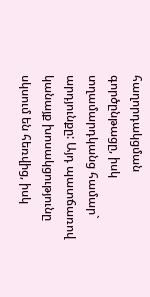հաղորդակցման գործընթացը, իսկ տղամարդկանց համար` արդյունքը: Այդ պատճառով կանայք խոսակցությունը սկսում են հեռվից, իսկ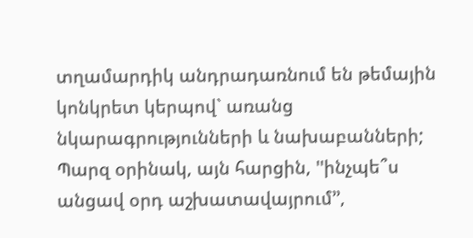տղամարդիկ անդրադառնում են թեմային կոնկրետ կերպով` առանց նկարագրությունների և նախաբանների; Պարզ օրինակ, այն հարցին, ''ինչպե՞ս անցավ օրդ աշխատավայրում’’,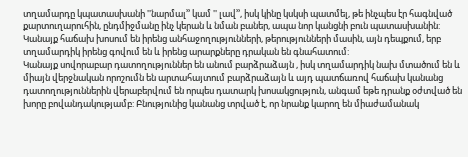տղամարդը կպատասխանի ''նարմալ’’ կամ '' լավ’’, իսկ կինը կսկսի պատմել, թե ինչպես էր հագնված քարտուղարուհին, ընդմիջմանը ինչ կերան և նման բաներ, ապա նոր կանցնի բուն պատասխանին:
Կանայք հաճախ խոսում են իրենց անհաջողությունների, թերությունների մասին, այն դեպքում, երբ տղամարդիկ իրենց գովում են և իրենց արարքները դրական են գնահատում:
Կանայք սովորաբար դատողություններ են անում բարձրաձայն , իսկ տղամարդիկ նախ մտածում են և միայն վերջնական որոշումն են արտահայտում բարձրաձայն և այդ պատճառով հաճախ կանանց դատողություններին վերաբերվում են որպես դատարկ խոսակցություն, անգամ եթե դրանք օժտված են խորը բովանդակությամբ: Բնությունից կանանց տրված է, որ նրանք կարող են միաժամանակ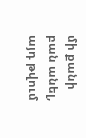մի քանի բան անել, այդ թվում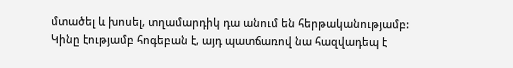մտածել և խոսել, տղամարդիկ դա անում են հերթականությամբ:
Կինը էությամբ հոգեբան է, այդ պատճառով նա հազվադեպ է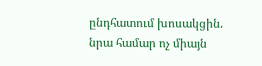ընդհատում խոսակցին. նրա համար ոչ միայն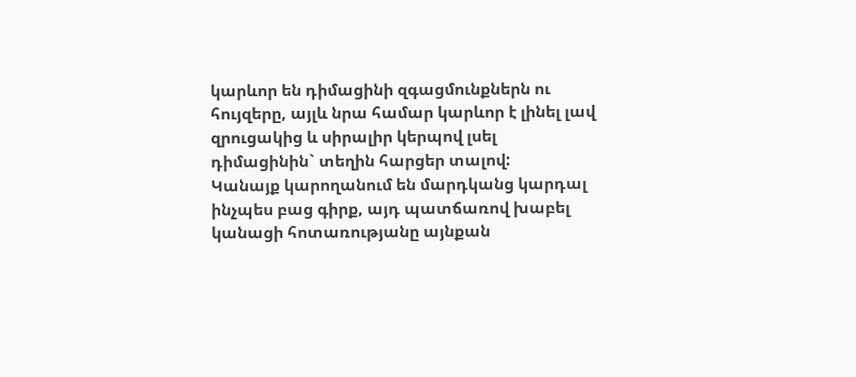կարևոր են դիմացինի զգացմունքներն ու հույզերը, այլև նրա համար կարևոր է լինել լավ զրուցակից և սիրալիր կերպով լսել դիմացինին` տեղին հարցեր տալով:
Կանայք կարողանում են մարդկանց կարդալ ինչպես բաց գիրք, այդ պատճառով խաբել կանացի հոտառությանը այնքան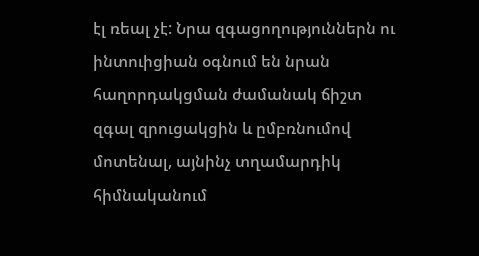էլ ռեալ չէ: Նրա զգացողություններն ու ինտուիցիան օգնում են նրան հաղորդակցման ժամանակ ճիշտ զգալ զրուցակցին և ըմբռնումով մոտենալ, այնինչ տղամարդիկ հիմնականում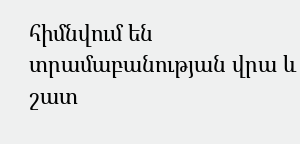հիմնվում են տրամաբանության վրա և շատ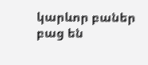կարևոր բաներ բաց են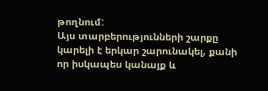թողնում:
Այս տարբերությունների շարքը կարելի է երկար շարունակել, քանի որ իսկապես կանայք և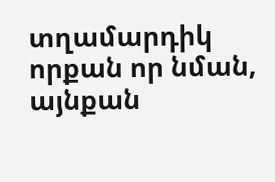տղամարդիկ որքան որ նման, այնքան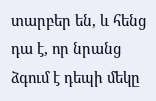տարբեր են, և հենց դա է, որ նրանց ձգում է դեպի մեկը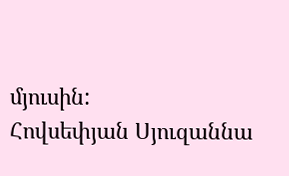մյուսին:
Հովսեփյան Սյուզաննա